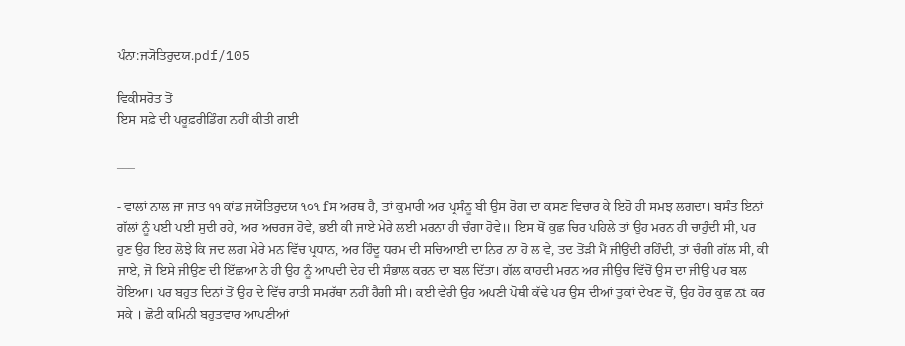ਪੰਨਾ:ਜ੍ਯੋਤਿਰੁਦਯ.pdf/105

ਵਿਕੀਸਰੋਤ ਤੋਂ
ਇਸ ਸਫ਼ੇ ਦੀ ਪਰੂਫ਼ਰੀਡਿੰਗ ਨਹੀਂ ਕੀਤੀ ਗਈ

___

- ਵਾਲਾਂ ਨਾਲ ਜਾ ਜਾਤ ੧੧ ਕਾਂਡ ਜਯੋਤਿਰੁਦਯ ૧૦૧ fਸ ਅਰਥ ਹੈ, ਤਾਂ ਕੁਮਾਰੀ ਅਰ ਪ੍ਰਸੰਨੂ ਬੀ ਉਸ ਰੋਗ ਦਾ ਕਸਣ ਵਿਚਾਰ ਕੇ ਇਹੋ ਹੀ ਸਮਝ ਲਗਦਾ। ਬਸੰਤ ਇਨਾਂ ਗੱਲਾਂ ਨੂੰ ਪਈ ਪਈ ਸੁਦੀ ਰਹੇ, ਅਰ ਅਚਰਜ ਹੋਵੇ, ਭਈ ਕੀ ਜਾਏ ਮੇਰੇ ਲਈ ਮਰਨਾ ਹੀ ਚੰਗਾ ਹੋਵੇ॥ ਇਸ ਥੋਂ ਕੁਛ ਚਿਰ ਪਹਿਲੇ ਤਾਂ ਉਹ ਮਰਨ ਹੀ ਚਾਹੁੰਦੀ ਸੀ, ਪਰ ਹੁਣ ਉਹ ਇਹ ਲੋਝੇ ਕਿ ਜਦ ਲਗ ਮੇਰੇ ਮਨ ਵਿੱਚ ਪ੍ਰਧਾਨ, ਅਰ ਹਿੰਦੂ ਧਰਮ ਦੀ ਸਚਿਆਈ ਦਾ ਨਿਰ ਨਾ ਹੋ ਲ ਵੇ, ਤਦ ਤੋਂੜੀ ਮੈਂ ਜੀਉਂਦੀ ਰਹਿੰਦੀ, ਤਾਂ ਚੰਗੀ ਗੱਲ ਸੀ, ਕੀ ਜਾਏ, ਜੋ ਇਸੇ ਜੀਉਣ ਦੀ ਇੱਛਆ ਨੇ ਹੀ ਉਹ ਨੂੰ ਆਪਦੀ ਦੇਹ ਦੀ ਸੰਭਾਲ ਕਰਨ ਦਾ ਬਲ ਦਿੱਤਾ। ਗੱਲ ਕਾਹਦੀ ਮਰਨ ਅਰ ਜੀਉਚ ਵਿੱਚੋਂ ਉਸ ਦਾ ਜੀਉ ਪਰ ਬਲ ਹੋਇਆ। ਪਰ ਬਹੁਤ ਦਿਨਾਂ ਤੋਂ ਉਹ ਦੇ ਵਿੱਚ ਰਾਤੀ ਸਮਰੱਥਾ ਨਹੀਂ ਹੈਗੀ ਸੀ। ਕਈ ਵੇਰੀ ਉਹ ਅਪਣੀ ਪੋਥੀ ਕੱਢੇ ਪਰ ਉਸ ਦੀਆਂ ਤੁਕਾਂ ਦੇਖਣ ਚੋਂ, ਉਹ ਹੋਰ ਕੁਛ ਨt ਕਰ ਸਕੇ । ਛੋਟੀ ਕਮਿਨੀ ਬਹੁਤਵਾਰ ਆਪਣੀਆਂ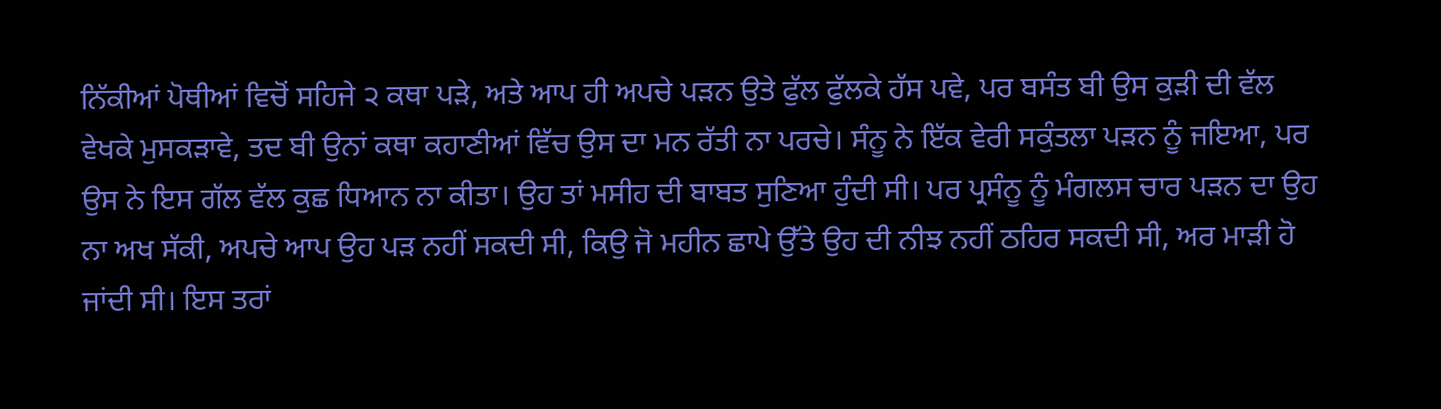ਨਿੱਕੀਆਂ ਪੋਥੀਆਂ ਵਿਚੋਂ ਸਹਿਜੇ ੨ ਕਥਾ ਪੜੇ, ਅਤੇ ਆਪ ਹੀ ਅਪਚੇ ਪੜਨ ਉਤੇ ਫੁੱਲ ਫੁੱਲਕੇ ਹੱਸ ਪਵੇ, ਪਰ ਬਸੰਤ ਬੀ ਉਸ ਕੁੜੀ ਦੀ ਵੱਲ ਵੇਖਕੇ ਮੁਸਕੜਾਵੇ, ਤਦ ਬੀ ਉਨਾਂ ਕਥਾ ਕਹਾਣੀਆਂ ਵਿੱਚ ਉਸ ਦਾ ਮਨ ਰੱਤੀ ਨਾ ਪਰਚੇ। ਸੰਨੂ ਨੇ ਇੱਕ ਵੇਰੀ ਸਕੁੰਤਲਾ ਪੜਨ ਨੂੰ ਜਇਆ, ਪਰ ਉਸ ਨੇ ਇਸ ਗੱਲ ਵੱਲ ਕੁਛ ਧਿਆਨ ਨਾ ਕੀਤਾ। ਉਹ ਤਾਂ ਮਸੀਹ ਦੀ ਬਾਬਤ ਸੁਣਿਆ ਹੁੰਦੀ ਸੀ। ਪਰ ਪ੍ਰਸੰਨੂ ਨੂੰ ਮੰਗਲਸ ਚਾਰ ਪੜਨ ਦਾ ਉਹ ਨਾ ਅਖ ਸੱਕੀ, ਅਪਚੇ ਆਪ ਉਹ ਪੜ ਨਹੀਂ ਸਕਦੀ ਸੀ, ਕਿਉ ਜੋ ਮਹੀਨ ਛਾਪੇ ਉੱਤੇ ਉਹ ਦੀ ਨੀਝ ਨਹੀਂ ਠਹਿਰ ਸਕਦੀ ਸੀ, ਅਰ ਮਾੜੀ ਹੋ ਜਾਂਦੀ ਸੀ। ਇਸ ਤਰਾਂ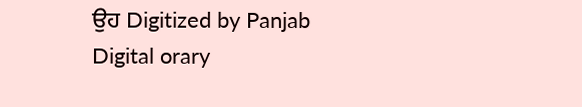ਉਹ Digitized by Panjab Digital orary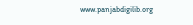www.panjabdigilib.org